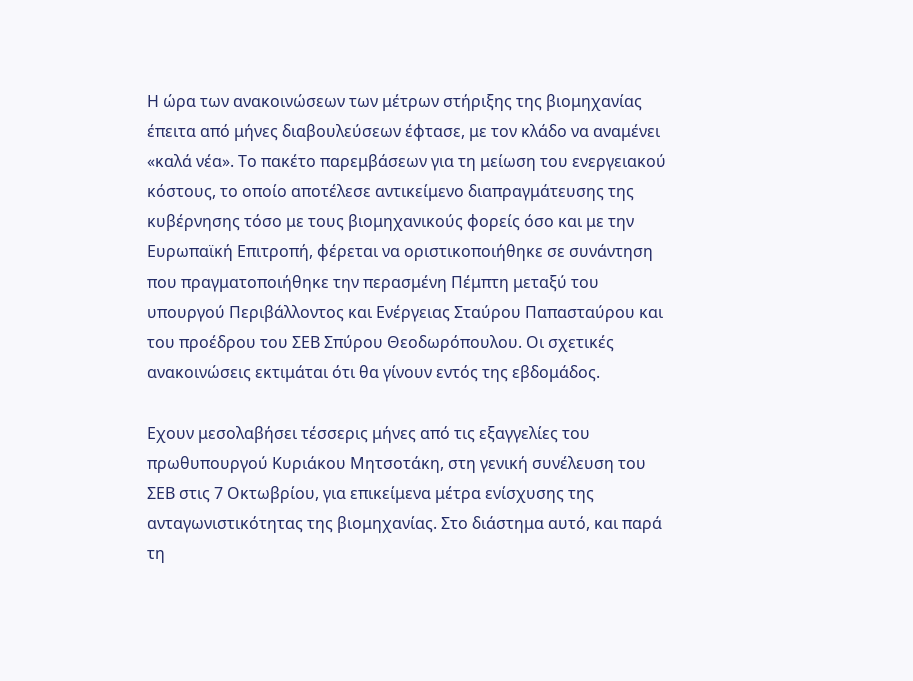Η ώρα των ανακοινώσεων των μέτρων στήριξης της βιομηχανίας έπειτα από μήνες διαβουλεύσεων έφτασε, με τον κλάδο να αναμένει «καλά νέα». Το πακέτο παρεμβάσεων για τη μείωση του ενεργειακού κόστους, το οποίο αποτέλεσε αντικείμενο διαπραγμάτευσης της κυβέρνησης τόσο με τους βιομηχανικούς φορείς όσο και με την Ευρωπαϊκή Επιτροπή, φέρεται να οριστικοποιήθηκε σε συνάντηση που πραγματοποιήθηκε την περασμένη Πέμπτη μεταξύ του υπουργού Περιβάλλοντος και Ενέργειας Σταύρου Παπασταύρου και του προέδρου του ΣΕΒ Σπύρου Θεοδωρόπουλου. Οι σχετικές ανακοινώσεις εκτιμάται ότι θα γίνουν εντός της εβδομάδος.

Εχουν μεσολαβήσει τέσσερις μήνες από τις εξαγγελίες του πρωθυπουργού Κυριάκου Μητσοτάκη, στη γενική συνέλευση του ΣΕΒ στις 7 Οκτωβρίου, για επικείμενα μέτρα ενίσχυσης της ανταγωνιστικότητας της βιομηχανίας. Στο διάστημα αυτό, και παρά τη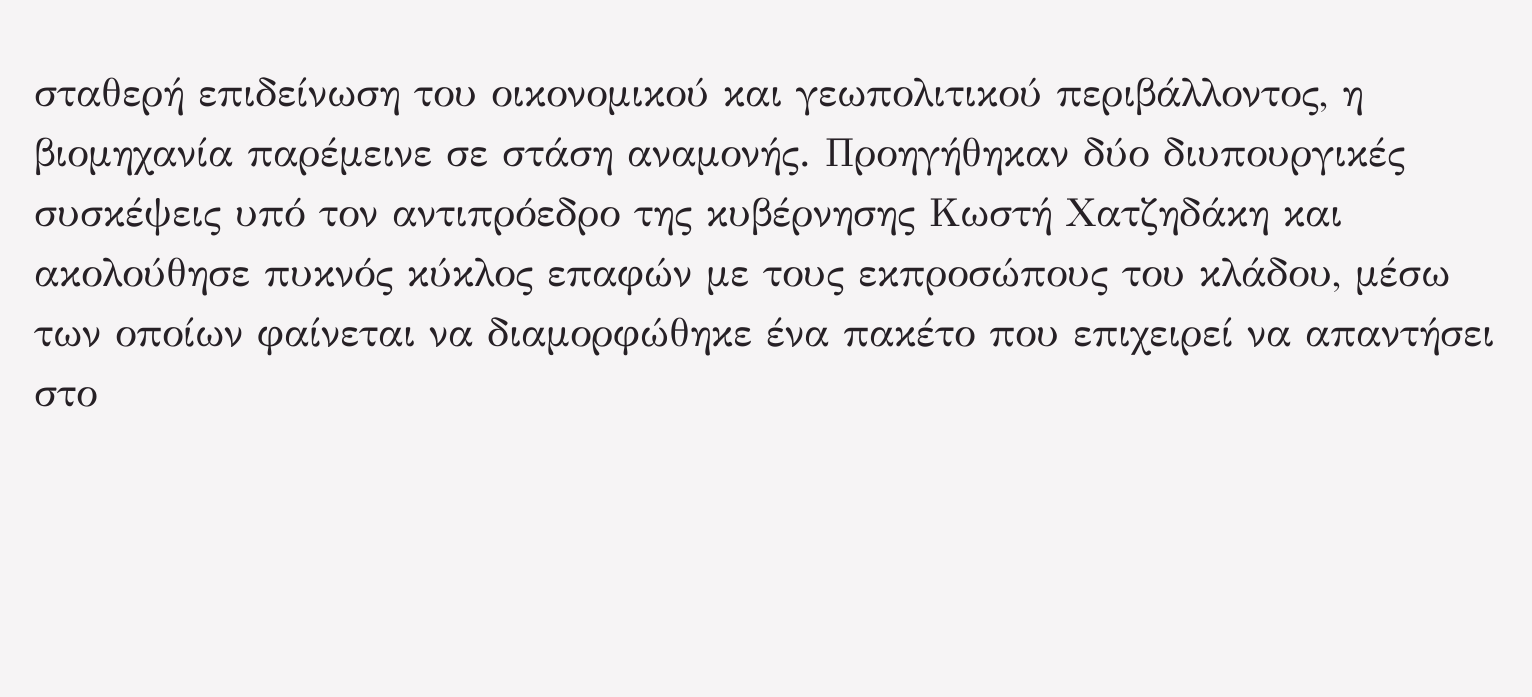σταθερή επιδείνωση του οικονομικού και γεωπολιτικού περιβάλλοντος, η βιομηχανία παρέμεινε σε στάση αναμονής. Προηγήθηκαν δύο διυπουργικές συσκέψεις υπό τον αντιπρόεδρο της κυβέρνησης Κωστή Χατζηδάκη και ακολούθησε πυκνός κύκλος επαφών με τους εκπροσώπους του κλάδου, μέσω των οποίων φαίνεται να διαμορφώθηκε ένα πακέτο που επιχειρεί να απαντήσει στο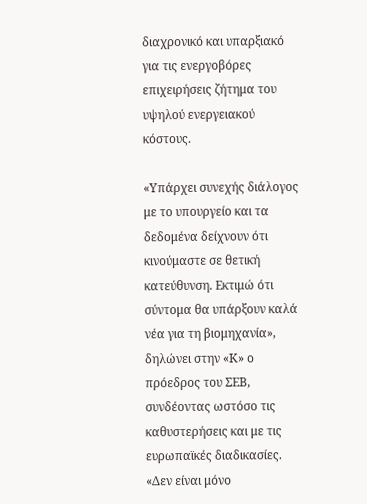διαχρονικό και υπαρξιακό για τις ενεργοβόρες επιχειρήσεις ζήτημα του υψηλού ενεργειακού κόστους.

«Υπάρχει συνεχής διάλογος με το υπουργείο και τα δεδομένα δείχνουν ότι κινούμαστε σε θετική κατεύθυνση. Εκτιμώ ότι σύντομα θα υπάρξουν καλά νέα για τη βιομηχανία», δηλώνει στην «Κ» ο πρόεδρος του ΣΕΒ, συνδέοντας ωστόσο τις καθυστερήσεις και με τις ευρωπαϊκές διαδικασίες. «Δεν είναι μόνο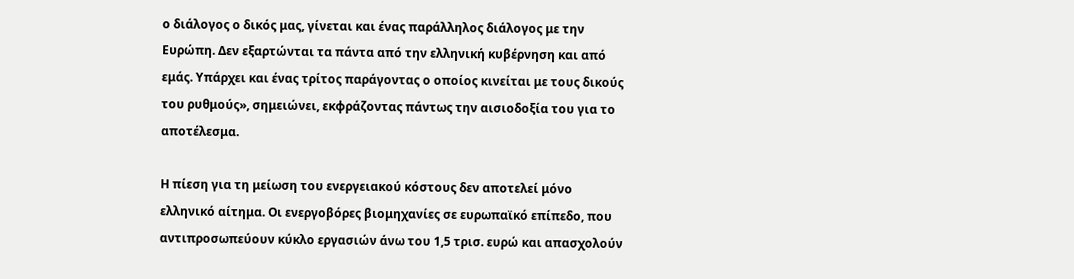ο διάλογος ο δικός μας, γίνεται και ένας παράλληλος διάλογος με την Ευρώπη. Δεν εξαρτώνται τα πάντα από την ελληνική κυβέρνηση και από εμάς. Υπάρχει και ένας τρίτος παράγοντας ο οποίος κινείται με τους δικούς του ρυθμούς», σημειώνει, εκφράζοντας πάντως την αισιοδοξία του για το αποτέλεσμα.

Η πίεση για τη μείωση του ενεργειακού κόστους δεν αποτελεί μόνο ελληνικό αίτημα. Οι ενεργοβόρες βιομηχανίες σε ευρωπαϊκό επίπεδο, που αντιπροσωπεύουν κύκλο εργασιών άνω του 1,5 τρισ. ευρώ και απασχολούν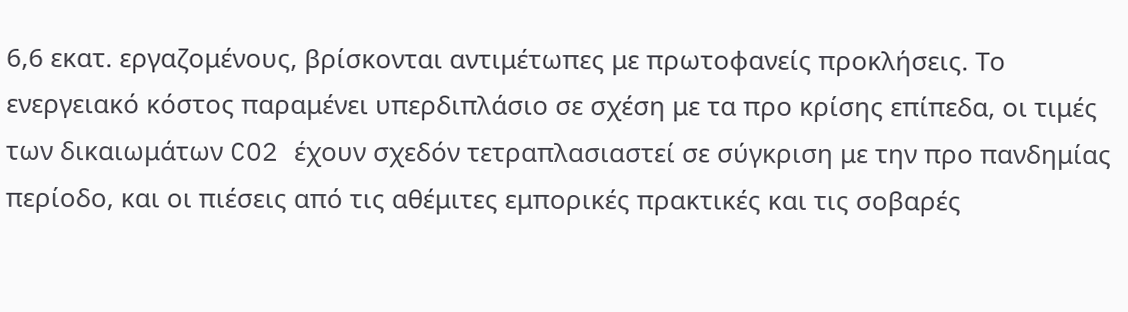6,6 εκατ. εργαζομένους, βρίσκονται αντιμέτωπες με πρωτοφανείς προκλήσεις. Το ενεργειακό κόστος παραμένει υπερδιπλάσιο σε σχέση με τα προ κρίσης επίπεδα, οι τιμές των δικαιωμάτων CO2 έχουν σχεδόν τετραπλασιαστεί σε σύγκριση με την προ πανδημίας περίοδο, και οι πιέσεις από τις αθέμιτες εμπορικές πρακτικές και τις σοβαρές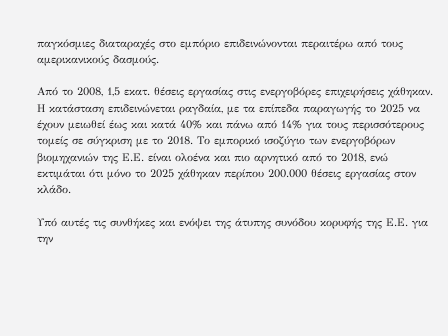παγκόσμιες διαταραχές στο εμπόριο επιδεινώνονται περαιτέρω από τους αμερικανικούς δασμούς.

Από το 2008, 1,5 εκατ. θέσεις εργασίας στις ενεργοβόρες επιχειρήσεις χάθηκαν. Η κατάσταση επιδεινώνεται ραγδαία, με τα επίπεδα παραγωγής το 2025 να έχουν μειωθεί έως και κατά 40% και πάνω από 14% για τους περισσότερους τομείς σε σύγκριση με το 2018. Το εμπορικό ισοζύγιο των ενεργοβόρων βιομηχανιών της Ε.Ε. είναι ολοένα και πιο αρνητικό από το 2018, ενώ εκτιμάται ότι μόνο το 2025 χάθηκαν περίπου 200.000 θέσεις εργασίας στον κλάδο.

Υπό αυτές τις συνθήκες και ενόψει της άτυπης συνόδου κορυφής της Ε.Ε. για την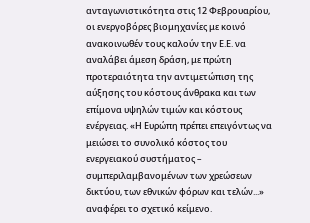ανταγωνιστικότητα στις 12 Φεβρουαρίου, οι ενεργοβόρες βιομηχανίες με κοινό ανακοινωθέν τους καλούν την Ε.Ε. να αναλάβει άμεση δράση, με πρώτη προτεραιότητα την αντιμετώπιση της αύξησης του κόστους άνθρακα και των επίμονα υψηλών τιμών και κόστους ενέργειας. «Η Ευρώπη πρέπει επειγόντως να μειώσει το συνολικό κόστος του ενεργειακού συστήματος – συμπεριλαμβανομένων των χρεώσεων δικτύου, των εθνικών φόρων και τελών...» αναφέρει το σχετικό κείμενο.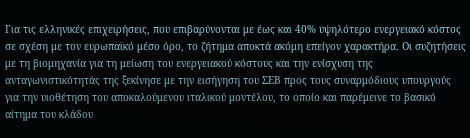Για τις ελληνικές επιχειρήσεις, που επιβαρύνονται με έως και 40% υψηλότερο ενεργειακό κόστος σε σχέση με τον ευρωπαϊκό μέσο όρο, το ζήτημα αποκτά ακόμη επείγον χαρακτήρα. Οι συζητήσεις με τη βιομηχανία για τη μείωση του ενεργειακού κόστους και την ενίσχυση της ανταγωνιστικότητάς της ξεκίνησε με την εισήγηση του ΣΕΒ προς τους συναρμόδιους υπουργούς για την υιοθέτηση του αποκαλούμενου ιταλικού μοντέλου, το οποίο και παρέμεινε το βασικό αίτημα του κλάδου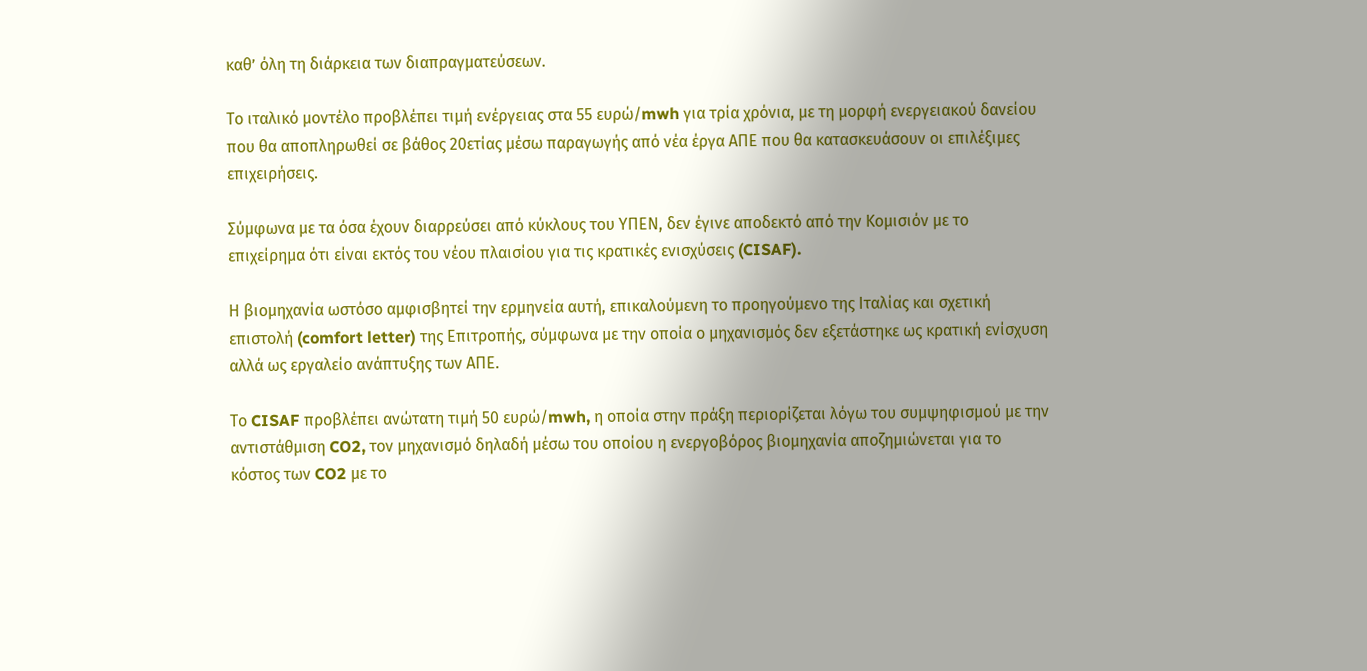καθ’ όλη τη διάρκεια των διαπραγματεύσεων.

Το ιταλικό μοντέλο προβλέπει τιμή ενέργειας στα 55 ευρώ/mwh για τρία χρόνια, με τη μορφή ενεργειακού δανείου που θα αποπληρωθεί σε βάθος 20ετίας μέσω παραγωγής από νέα έργα ΑΠΕ που θα κατασκευάσουν οι επιλέξιμες επιχειρήσεις.

Σύμφωνα με τα όσα έχουν διαρρεύσει από κύκλους του ΥΠΕΝ, δεν έγινε αποδεκτό από την Κομισιόν με το επιχείρημα ότι είναι εκτός του νέου πλαισίου για τις κρατικές ενισχύσεις (CISAF).

Η βιομηχανία ωστόσο αμφισβητεί την ερμηνεία αυτή, επικαλούμενη το προηγούμενο της Ιταλίας και σχετική επιστολή (comfort letter) της Επιτροπής, σύμφωνα με την οποία ο μηχανισμός δεν εξετάστηκε ως κρατική ενίσχυση αλλά ως εργαλείο ανάπτυξης των ΑΠΕ.

Το CISAF προβλέπει ανώτατη τιμή 50 ευρώ/mwh, η οποία στην πράξη περιορίζεται λόγω του συμψηφισμού με την αντιστάθμιση CO2, τον μηχανισμό δηλαδή μέσω του οποίου η ενεργοβόρος βιομηχανία αποζημιώνεται για το κόστος των CO2 με το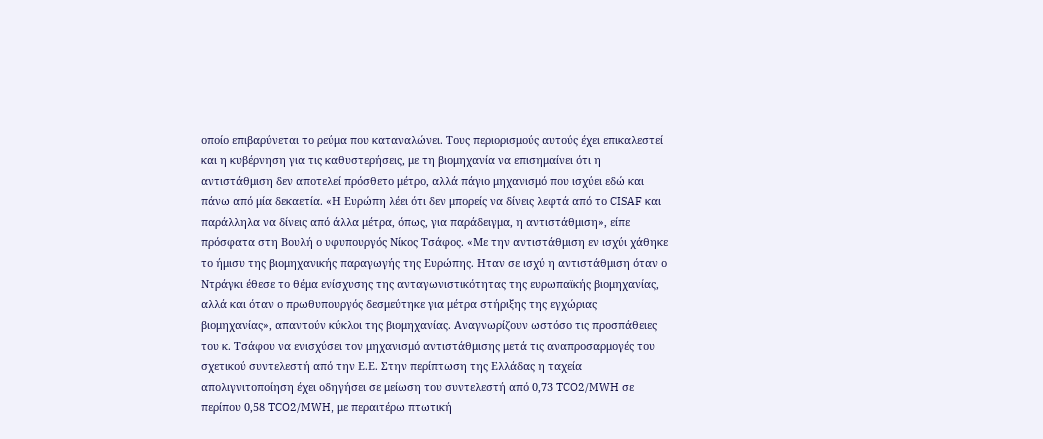οποίο επιβαρύνεται το ρεύμα που καταναλώνει. Τους περιορισμούς αυτούς έχει επικαλεστεί και η κυβέρνηση για τις καθυστερήσεις, με τη βιομηχανία να επισημαίνει ότι η αντιστάθμιση δεν αποτελεί πρόσθετο μέτρο, αλλά πάγιο μηχανισμό που ισχύει εδώ και πάνω από μία δεκαετία. «Η Ευρώπη λέει ότι δεν μπορείς να δίνεις λεφτά από το CISAF και παράλληλα να δίνεις από άλλα μέτρα, όπως, για παράδειγμα, η αντιστάθμιση», είπε πρόσφατα στη Βουλή ο υφυπουργός Νίκος Τσάφος. «Με την αντιστάθμιση εν ισχύι χάθηκε το ήμισυ της βιομηχανικής παραγωγής της Ευρώπης. Ηταν σε ισχύ η αντιστάθμιση όταν ο Ντράγκι έθεσε το θέμα ενίσχυσης της ανταγωνιστικότητας της ευρωπαϊκής βιομηχανίας, αλλά και όταν ο πρωθυπουργός δεσμεύτηκε για μέτρα στήριξης της εγχώριας βιομηχανίας», απαντούν κύκλοι της βιομηχανίας. Αναγνωρίζουν ωστόσο τις προσπάθειες του κ. Τσάφου να ενισχύσει τον μηχανισμό αντιστάθμισης μετά τις αναπροσαρμογές του σχετικού συντελεστή από την Ε.Ε. Στην περίπτωση της Ελλάδας η ταχεία απολιγνιτοποίηση έχει οδηγήσει σε μείωση του συντελεστή από 0,73 TCO2/MWH σε περίπου 0,58 TCO2/MWH, με περαιτέρω πτωτική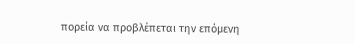πορεία να προβλέπεται την επόμενη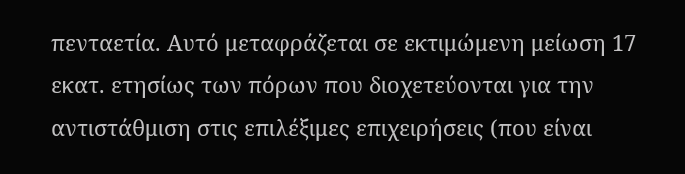πενταετία. Αυτό μεταφράζεται σε εκτιμώμενη μείωση 17 εκατ. ετησίως των πόρων που διοχετεύονται για την αντιστάθμιση στις επιλέξιμες επιχειρήσεις (που είναι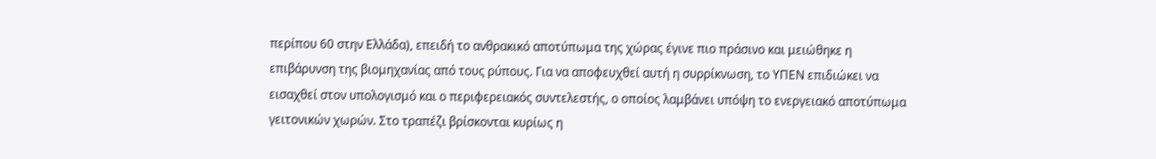περίπου 60 στην Ελλάδα), επειδή το ανθρακικό αποτύπωμα της χώρας έγινε πιο πράσινο και μειώθηκε η επιβάρυνση της βιομηχανίας από τους ρύπους. Για να αποφευχθεί αυτή η συρρίκνωση, το ΥΠΕΝ επιδιώκει να εισαχθεί στον υπολογισμό και ο περιφερειακός συντελεστής, ο οποίος λαμβάνει υπόψη το ενεργειακό αποτύπωμα γειτονικών χωρών. Στο τραπέζι βρίσκονται κυρίως η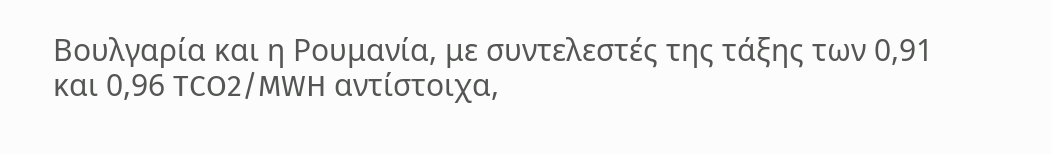Βουλγαρία και η Ρουμανία, με συντελεστές της τάξης των 0,91 και 0,96 TCO2/MWH αντίστοιχα,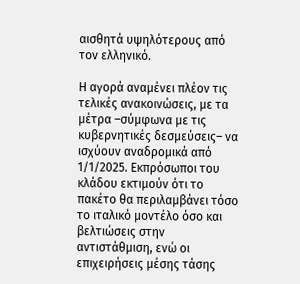αισθητά υψηλότερους από τον ελληνικό.

Η αγορά αναμένει πλέον τις τελικές ανακοινώσεις, με τα μέτρα –σύμφωνα με τις κυβερνητικές δεσμεύσεις– να ισχύουν αναδρομικά από 1/1/2025. Εκπρόσωποι του κλάδου εκτιμούν ότι το πακέτο θα περιλαμβάνει τόσο το ιταλικό μοντέλο όσο και βελτιώσεις στην αντιστάθμιση, ενώ οι επιχειρήσεις μέσης τάσης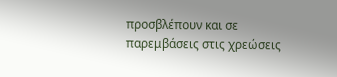προσβλέπουν και σε παρεμβάσεις στις χρεώσεις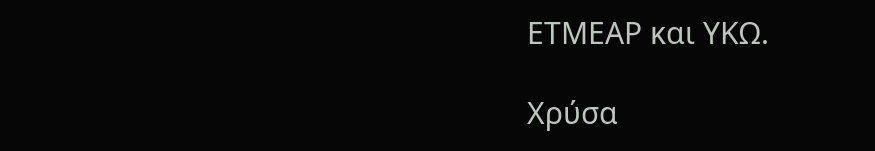ΕΤΜΕΑΡ και ΥΚΩ.

Χρύσα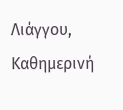Λιάγγου, Καθημερινή